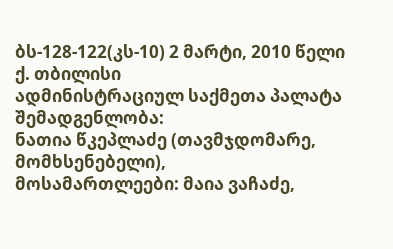ბს-128-122(კს-10) 2 მარტი, 2010 წელი
ქ. თბილისი
ადმინისტრაციულ საქმეთა პალატა
შემადგენლობა:
ნათია წკეპლაძე (თავმჯდომარე, მომხსენებელი),
მოსამართლეები: მაია ვაჩაძე,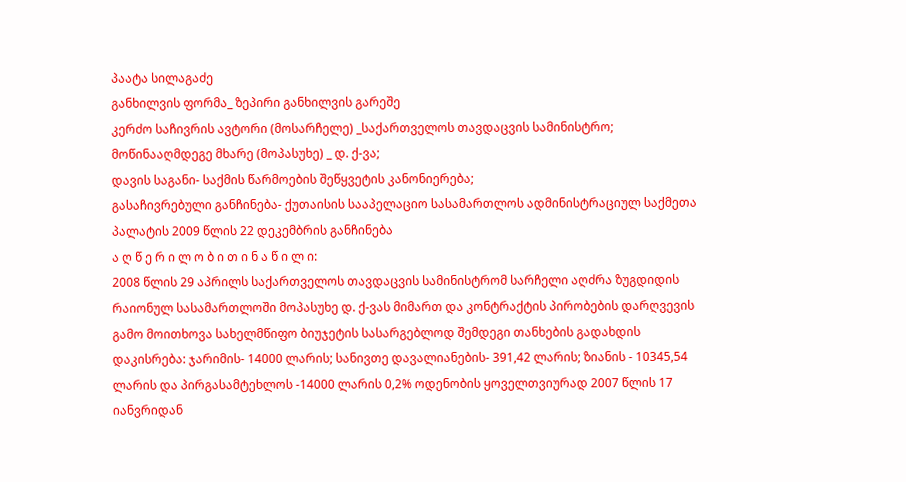პაატა სილაგაძე
განხილვის ფორმა_ ზეპირი განხილვის გარეშე
კერძო საჩივრის ავტორი (მოსარჩელე) _საქართველოს თავდაცვის სამინისტრო;
მოწინააღმდეგე მხარე (მოპასუხე) _ დ. ქ-ვა;
დავის საგანი- საქმის წარმოების შეწყვეტის კანონიერება;
გასაჩივრებული განჩინება- ქუთაისის სააპელაციო სასამართლოს ადმინისტრაციულ საქმეთა პალატის 2009 წლის 22 დეკემბრის განჩინება
ა ღ წ ე რ ი ლ ო ბ ი თ ი ნ ა წ ი ლ ი:
2008 წლის 29 აპრილს საქართველოს თავდაცვის სამინისტრომ სარჩელი აღძრა ზუგდიდის რაიონულ სასამართლოში მოპასუხე დ. ქ-ვას მიმართ და კონტრაქტის პირობების დარღვევის გამო მოითხოვა სახელმწიფო ბიუჯეტის სასარგებლოდ შემდეგი თანხების გადახდის დაკისრება: ჯარიმის- 14000 ლარის; სანივთე დავალიანების- 391,42 ლარის; ზიანის - 10345,54 ლარის და პირგასამტეხლოს -14000 ლარის 0,2% ოდენობის ყოველთვიურად 2007 წლის 17 იანვრიდან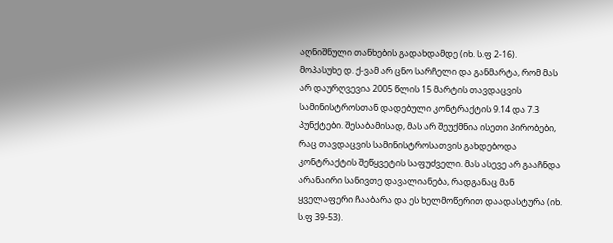აღნიშნული თანხების გადახდამდე (იხ. ს.ფ 2-16).
მოპასუხე დ. ქ-ვამ არ ცნო სარჩელი და განმარტა, რომ მას არ დაურღვევია 2005 წლის 15 მარტის თავდაცვის სამინისტროსთან დადებული კონტრაქტის 9.14 და 7.3 პუნქტები. შესაბამისად, მას არ შეუქმნია ისეთი პირობები, რაც თავდაცვის სამინისტროსათვის გახდებოდა კონტრაქტის შეწყვეტის საფუძველი. მას ასევე არ გააჩნდა არანაირი სანივთე დავალიანება, რადგანაც მან ყველაფერი ჩააბარა და ეს ხელმოწერით დაადასტურა (იხ. ს.ფ 39-53).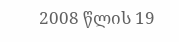2008 წლის 19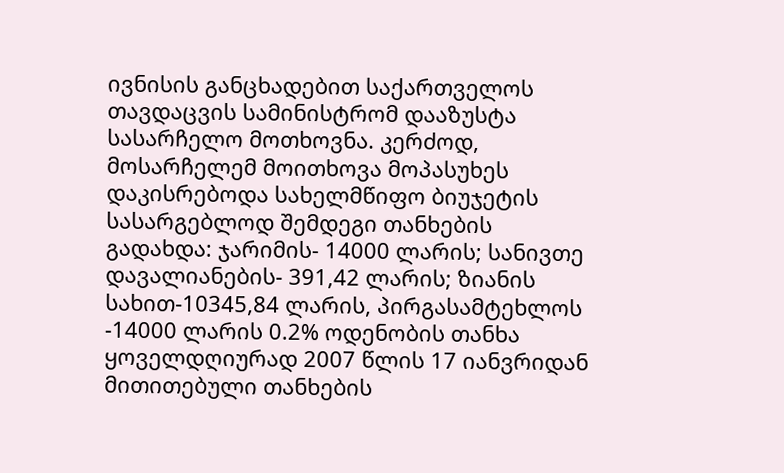ივნისის განცხადებით საქართველოს თავდაცვის სამინისტრომ დააზუსტა სასარჩელო მოთხოვნა. კერძოდ, მოსარჩელემ მოითხოვა მოპასუხეს დაკისრებოდა სახელმწიფო ბიუჯეტის სასარგებლოდ შემდეგი თანხების გადახდა: ჯარიმის- 14000 ლარის; სანივთე დავალიანების- 391,42 ლარის; ზიანის სახით-10345,84 ლარის, პირგასამტეხლოს -14000 ლარის 0.2% ოდენობის თანხა ყოველდღიურად 2007 წლის 17 იანვრიდან მითითებული თანხების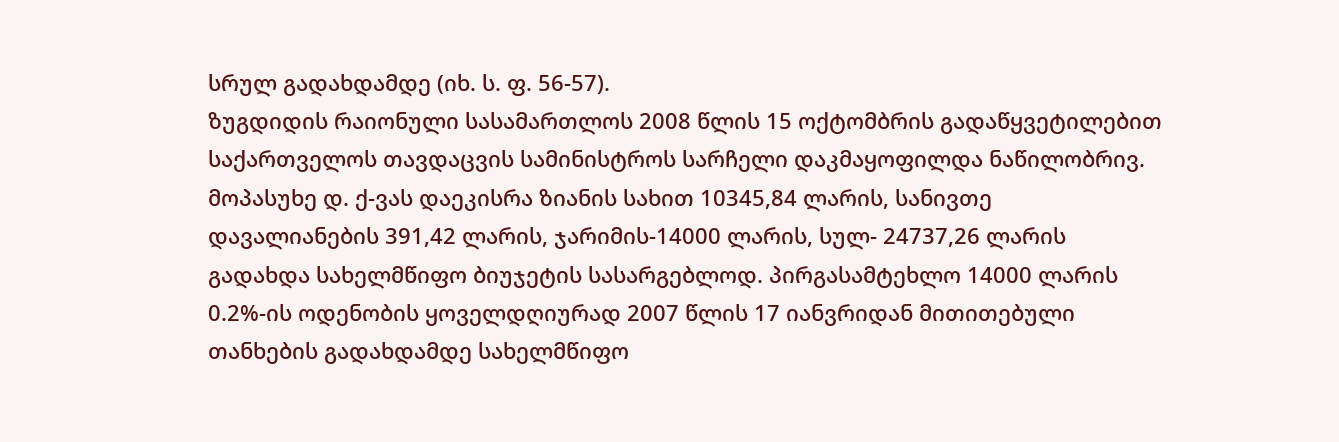სრულ გადახდამდე (იხ. ს. ფ. 56-57).
ზუგდიდის რაიონული სასამართლოს 2008 წლის 15 ოქტომბრის გადაწყვეტილებით საქართველოს თავდაცვის სამინისტროს სარჩელი დაკმაყოფილდა ნაწილობრივ. მოპასუხე დ. ქ-ვას დაეკისრა ზიანის სახით 10345,84 ლარის, სანივთე დავალიანების 391,42 ლარის, ჯარიმის-14000 ლარის, სულ- 24737,26 ლარის გადახდა სახელმწიფო ბიუჯეტის სასარგებლოდ. პირგასამტეხლო 14000 ლარის 0.2%-ის ოდენობის ყოველდღიურად 2007 წლის 17 იანვრიდან მითითებული თანხების გადახდამდე სახელმწიფო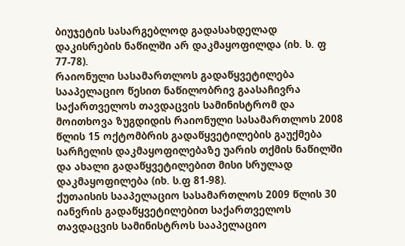ბიუჯეტის სასარგებლოდ გადასახდელად დაკისრების ნაწილში არ დაკმაყოფილდა (იხ. ს. ფ 77-78).
რაიონული სასამართლოს გადაწყვეტილება სააპელაციო წესით ნაწილობრივ გაასაჩივრა საქართველოს თავდაცვის სამინისტრომ და მოითხოვა ზუგდიდის რაიონული სასამართლოს 2008 წლის 15 ოქტომბრის გადაწყვეტილების გაუქმება სარჩელის დაკმაყოფილებაზე უარის თქმის ნაწილში და ახალი გადაწყვეტილებით მისი სრულად დაკმაყოფილება (იხ. ს.ფ 81-98).
ქუთაისის სააპელაციო სასამართლოს 2009 წლის 30 იანვრის გადაწყვეტილებით საქართველოს თავდაცვის სამინისტროს სააპელაციო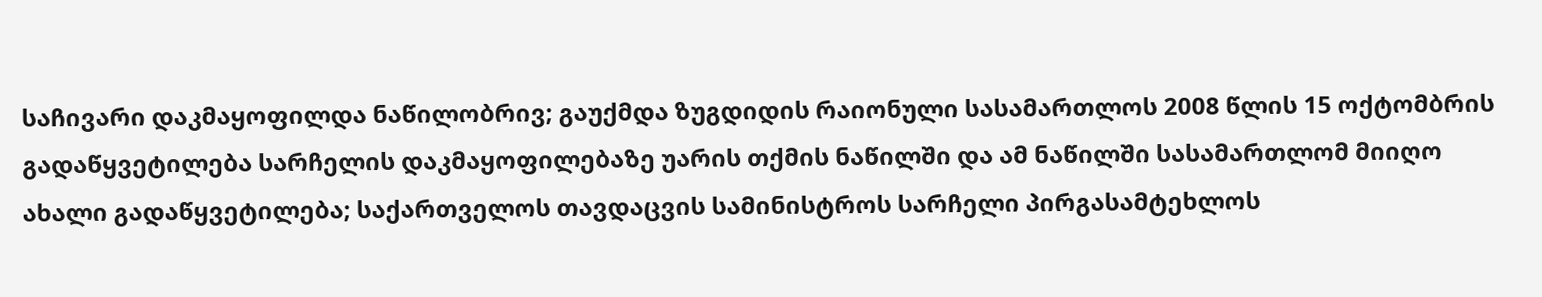საჩივარი დაკმაყოფილდა ნაწილობრივ; გაუქმდა ზუგდიდის რაიონული სასამართლოს 2008 წლის 15 ოქტომბრის გადაწყვეტილება სარჩელის დაკმაყოფილებაზე უარის თქმის ნაწილში და ამ ნაწილში სასამართლომ მიიღო ახალი გადაწყვეტილება; საქართველოს თავდაცვის სამინისტროს სარჩელი პირგასამტეხლოს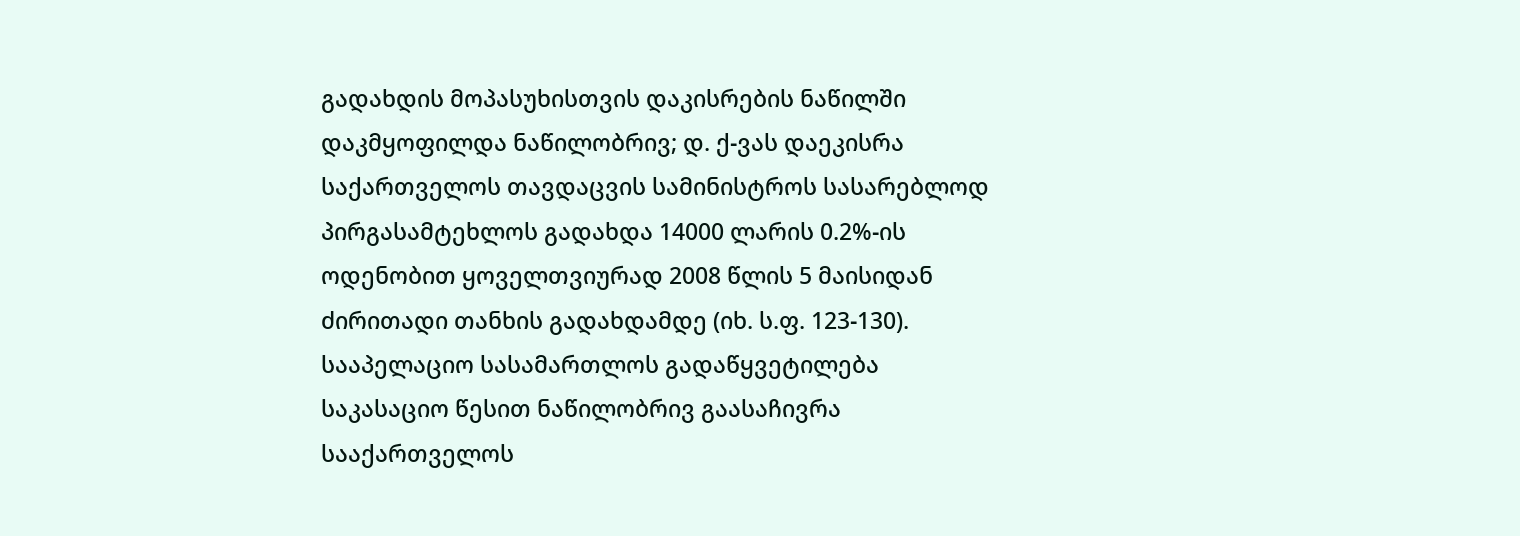გადახდის მოპასუხისთვის დაკისრების ნაწილში დაკმყოფილდა ნაწილობრივ; დ. ქ-ვას დაეკისრა საქართველოს თავდაცვის სამინისტროს სასარებლოდ პირგასამტეხლოს გადახდა 14000 ლარის 0.2%-ის ოდენობით ყოველთვიურად 2008 წლის 5 მაისიდან ძირითადი თანხის გადახდამდე (იხ. ს.ფ. 123-130).
სააპელაციო სასამართლოს გადაწყვეტილება საკასაციო წესით ნაწილობრივ გაასაჩივრა სააქართველოს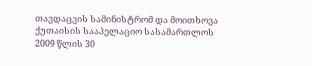თავდაცვის სამინისტრომ და მოითხოვა ქუთაისის სააპელაციო სასამართლოს 2009 წლის 30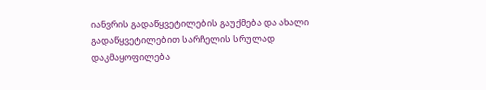იანვრის გადაწყვეტილების გაუქმება და ახალი გადაწყვეტილებით სარჩელის სრულად დაკმაყოფილება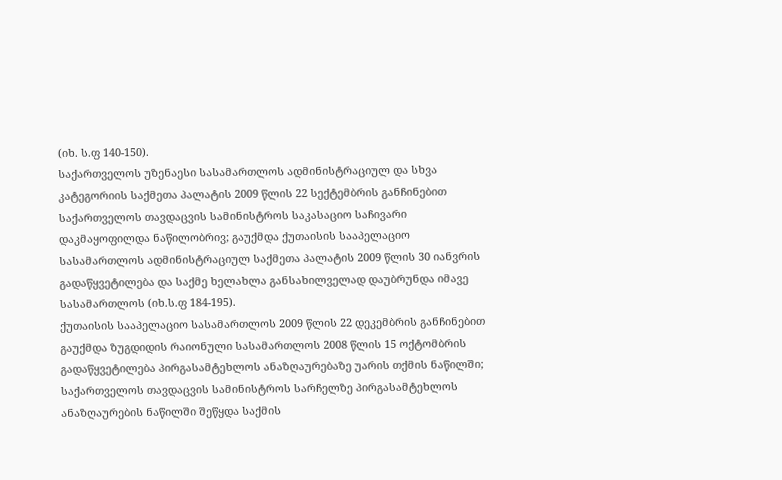(იხ. ს.ფ 140-150).
საქართველოს უზენაესი სასამართლოს ადმინისტრაციულ და სხვა კატეგორიის საქმეთა პალატის 2009 წლის 22 სექტემბრის განჩინებით საქართველოს თავდაცვის სამინისტროს საკასაციო საჩივარი დაკმაყოფილდა ნაწილობრივ; გაუქმდა ქუთაისის სააპელაციო სასამართლოს ადმინისტრაციულ საქმეთა პალატის 2009 წლის 30 იანვრის გადაწყვეტილება და საქმე ხელახლა განსახილველად დაუბრუნდა იმავე სასამართლოს (იხ.ს.ფ 184-195).
ქუთაისის სააპელაციო სასამართლოს 2009 წლის 22 დეკემბრის განჩინებით გაუქმდა ზუგდიდის რაიონული სასამართლოს 2008 წლის 15 ოქტომბრის გადაწყვეტილება პირგასამტეხლოს ანაზღაურებაზე უარის თქმის ნაწილში; საქართველოს თავდაცვის სამინისტროს სარჩელზე პირგასამტეხლოს ანაზღაურების ნაწილში შეწყდა საქმის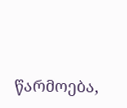წარმოება,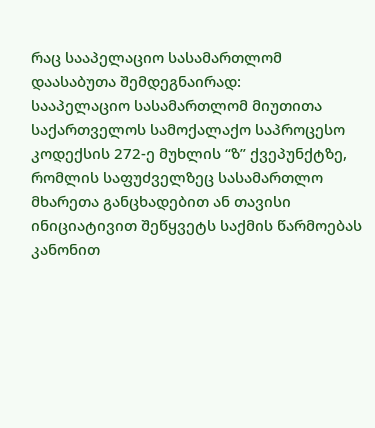რაც სააპელაციო სასამართლომ დაასაბუთა შემდეგნაირად:
სააპელაციო სასამართლომ მიუთითა საქართველოს სამოქალაქო საპროცესო კოდექსის 272-ე მუხლის “ზ” ქვეპუნქტზე, რომლის საფუძველზეც სასამართლო მხარეთა განცხადებით ან თავისი ინიციატივით შეწყვეტს საქმის წარმოებას კანონით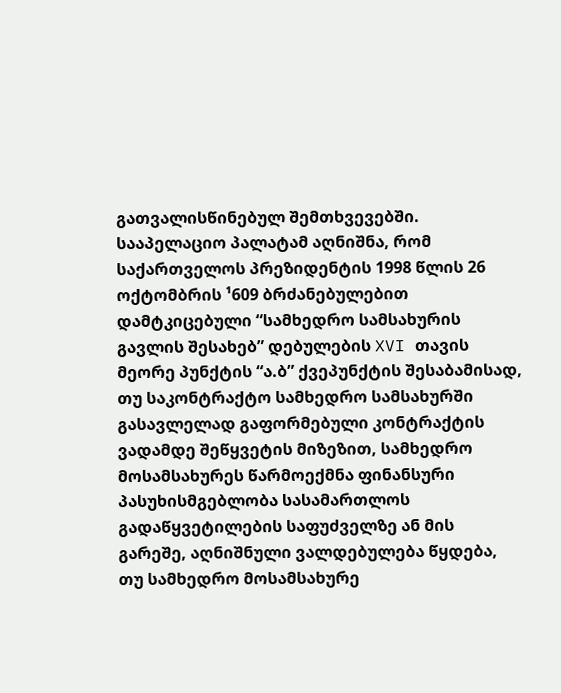გათვალისწინებულ შემთხვევებში.
სააპელაციო პალატამ აღნიშნა, რომ საქართველოს პრეზიდენტის 1998 წლის 26 ოქტომბრის ¹609 ბრძანებულებით დამტკიცებული “სამხედრო სამსახურის გავლის შესახებ” დებულების XVI თავის მეორე პუნქტის “ა.ბ” ქვეპუნქტის შესაბამისად, თუ საკონტრაქტო სამხედრო სამსახურში გასავლელად გაფორმებული კონტრაქტის ვადამდე შეწყვეტის მიზეზით, სამხედრო მოსამსახურეს წარმოექმნა ფინანსური პასუხისმგებლობა სასამართლოს გადაწყვეტილების საფუძველზე ან მის გარეშე, აღნიშნული ვალდებულება წყდება, თუ სამხედრო მოსამსახურე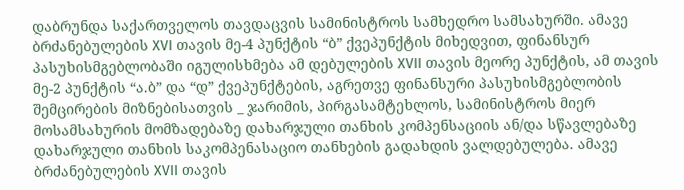დაბრუნდა საქართველოს თავდაცვის სამინისტროს სამხედრო სამსახურში. ამავე ბრძანებულების XVI თავის მე-4 პუნქტის “ბ” ქვეპუნქტის მიხედვით, ფინანსურ პასუხისმგებლობაში იგულისხმება ამ დებულების XVII თავის მეორე პუნქტის, ამ თავის მე-2 პუნქტის “ა.ბ” და “დ” ქვეპუნქტების, აგრეთვე ფინანსური პასუხისმგებლობის შემცირების მიზნებისათვის _ ჯარიმის, პირგასამტეხლოს, სამინისტროს მიერ მოსამსახურის მომზადებაზე დახარჯული თანხის კომპენსაციის ან/და სწავლებაზე დახარჯული თანხის საკომპენასაციო თანხების გადახდის ვალდებულება. ამავე ბრძანებულების XVII თავის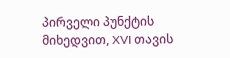პირველი პუნქტის მიხედვით, XVI თავის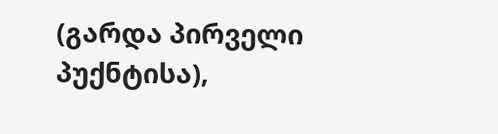(გარდა პირველი პუქნტისა),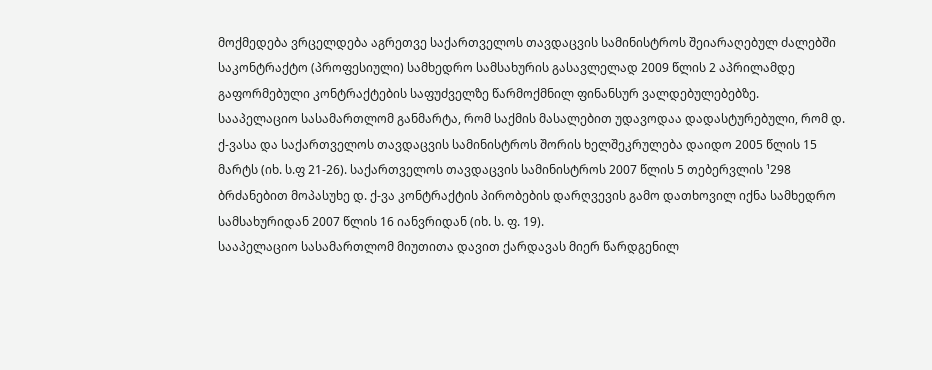მოქმედება ვრცელდება აგრეთვე საქართველოს თავდაცვის სამინისტროს შეიარაღებულ ძალებში საკონტრაქტო (პროფესიული) სამხედრო სამსახურის გასავლელად 2009 წლის 2 აპრილამდე გაფორმებული კონტრაქტების საფუძველზე წარმოქმნილ ფინანსურ ვალდებულებებზე.
სააპელაციო სასამართლომ განმარტა, რომ საქმის მასალებით უდავოდაა დადასტურებული, რომ დ. ქ-ვასა და საქართველოს თავდაცვის სამინისტროს შორის ხელშეკრულება დაიდო 2005 წლის 15 მარტს (იხ. ს.ფ 21-26). საქართველოს თავდაცვის სამინისტროს 2007 წლის 5 თებერვლის ¹298 ბრძანებით მოპასუხე დ. ქ-ვა კონტრაქტის პირობების დარღვევის გამო დათხოვილ იქნა სამხედრო სამსახურიდან 2007 წლის 16 იანვრიდან (იხ. ს. ფ. 19).
სააპელაციო სასამართლომ მიუთითა დავით ქარდავას მიერ წარდგენილ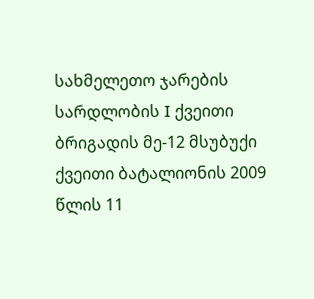სახმელეთო ჯარების სარდლობის I ქვეითი ბრიგადის მე-12 მსუბუქი ქვეითი ბატალიონის 2009 წლის 11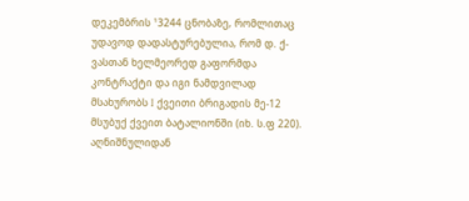დეკემბრის ¹3244 ცნობაზე, რომლითაც უდავოდ დადასტურებულია, რომ დ. ქ-ვასთან ხელმეორედ გაფორმდა კონტრაქტი და იგი ნამდვილად მსახურობს I ქვეითი ბრიგადის მე-12 მსუბუქ ქვეით ბატალიონში (იხ. ს.ფ 220).
აღნიშნულიდან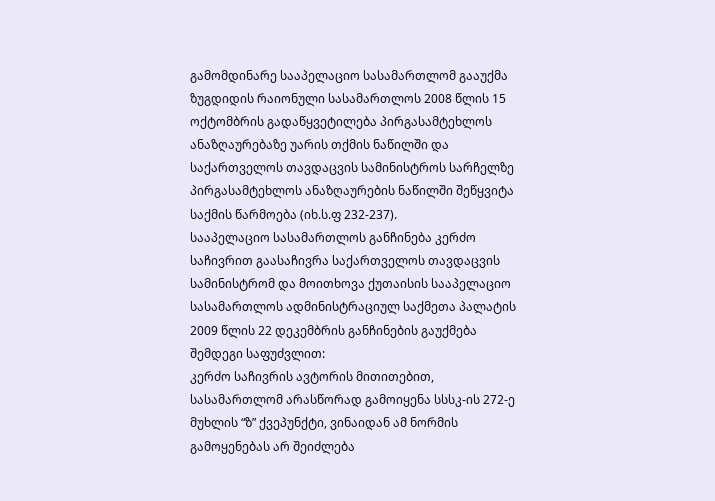გამომდინარე სააპელაციო სასამართლომ გააუქმა ზუგდიდის რაიონული სასამართლოს 2008 წლის 15 ოქტომბრის გადაწყვეტილება პირგასამტეხლოს ანაზღაურებაზე უარის თქმის ნაწილში და საქართველოს თავდაცვის სამინისტროს სარჩელზე პირგასამტეხლოს ანაზღაურების ნაწილში შეწყვიტა საქმის წარმოება (იხ.ს.ფ 232-237).
სააპელაციო სასამართლოს განჩინება კერძო საჩივრით გაასაჩივრა საქართველოს თავდაცვის სამინისტრომ და მოითხოვა ქუთაისის სააპელაციო სასამართლოს ადმინისტრაციულ საქმეთა პალატის 2009 წლის 22 დეკემბრის განჩინების გაუქმება შემდეგი საფუძვლით:
კერძო საჩივრის ავტორის მითითებით, სასამართლომ არასწორად გამოიყენა სსსკ-ის 272-ე მუხლის “ზ” ქვეპუნქტი, ვინაიდან ამ ნორმის გამოყენებას არ შეიძლება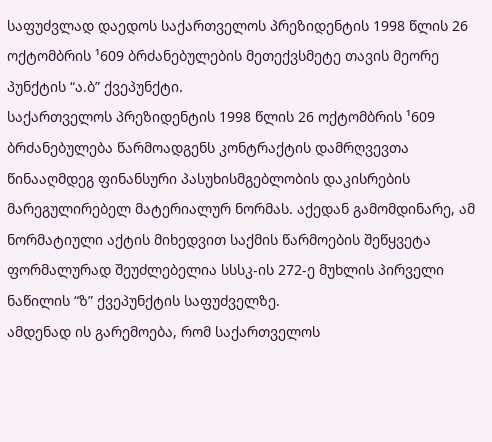საფუძვლად დაედოს საქართველოს პრეზიდენტის 1998 წლის 26 ოქტომბრის ¹609 ბრძანებულების მეთექვსმეტე თავის მეორე პუნქტის “ა.ბ” ქვეპუნქტი.
საქართველოს პრეზიდენტის 1998 წლის 26 ოქტომბრის ¹609 ბრძანებულება წარმოადგენს კონტრაქტის დამრღვევთა წინააღმდეგ ფინანსური პასუხისმგებლობის დაკისრების მარეგულირებელ მატერიალურ ნორმას. აქედან გამომდინარე, ამ ნორმატიული აქტის მიხედვით საქმის წარმოების შეწყვეტა ფორმალურად შეუძლებელია სსსკ-ის 272-ე მუხლის პირველი ნაწილის “ზ” ქვეპუნქტის საფუძველზე.
ამდენად ის გარემოება, რომ საქართველოს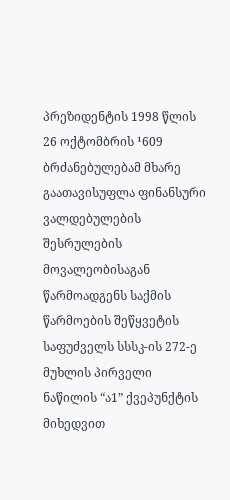პრეზიდენტის 1998 წლის 26 ოქტომბრის ¹609 ბრძანებულებამ მხარე გაათავისუფლა ფინანსური ვალდებულების შესრულების მოვალეობისაგან წარმოადგენს საქმის წარმოების შეწყვეტის საფუძველს სსსკ-ის 272-ე მუხლის პირველი ნაწილის “ა1” ქვეპუნქტის მიხედვით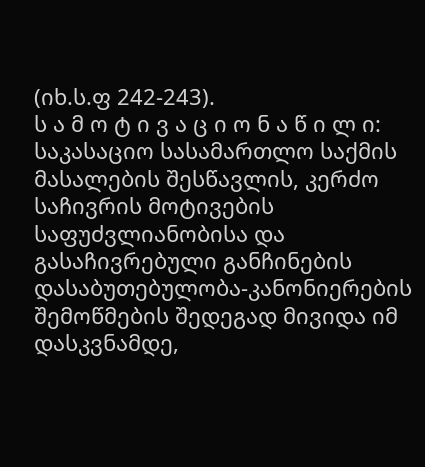(იხ.ს.ფ 242-243).
ს ა მ ო ტ ი ვ ა ც ი ო ნ ა წ ი ლ ი:
საკასაციო სასამართლო საქმის მასალების შესწავლის, კერძო საჩივრის მოტივების საფუძვლიანობისა და გასაჩივრებული განჩინების დასაბუთებულობა-კანონიერების შემოწმების შედეგად მივიდა იმ დასკვნამდე,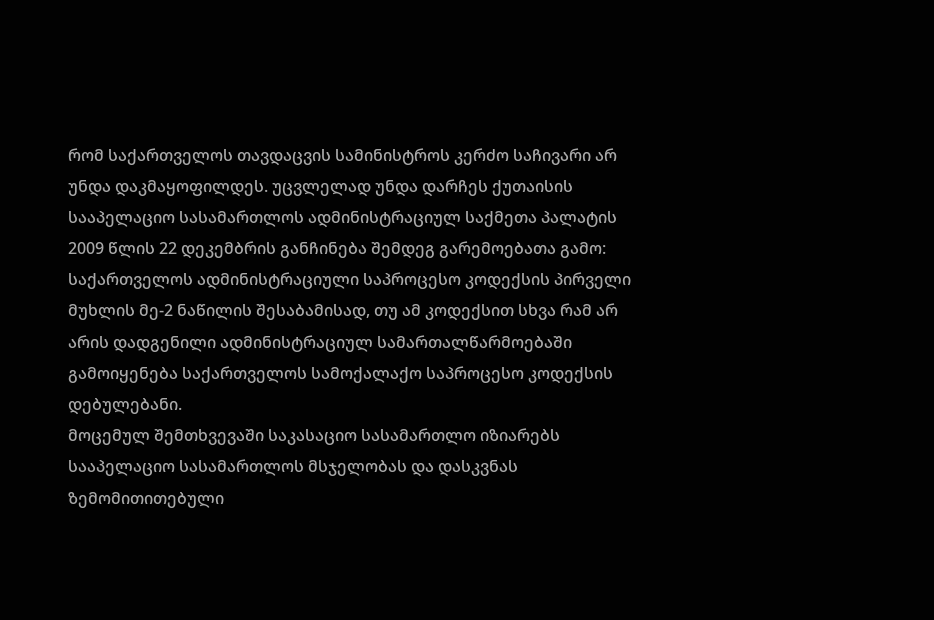რომ საქართველოს თავდაცვის სამინისტროს კერძო საჩივარი არ უნდა დაკმაყოფილდეს. უცვლელად უნდა დარჩეს ქუთაისის სააპელაციო სასამართლოს ადმინისტრაციულ საქმეთა პალატის 2009 წლის 22 დეკემბრის განჩინება შემდეგ გარემოებათა გამო:
საქართველოს ადმინისტრაციული საპროცესო კოდექსის პირველი მუხლის მე-2 ნაწილის შესაბამისად, თუ ამ კოდექსით სხვა რამ არ არის დადგენილი ადმინისტრაციულ სამართალწარმოებაში გამოიყენება საქართველოს სამოქალაქო საპროცესო კოდექსის დებულებანი.
მოცემულ შემთხვევაში საკასაციო სასამართლო იზიარებს სააპელაციო სასამართლოს მსჯელობას და დასკვნას ზემომითითებული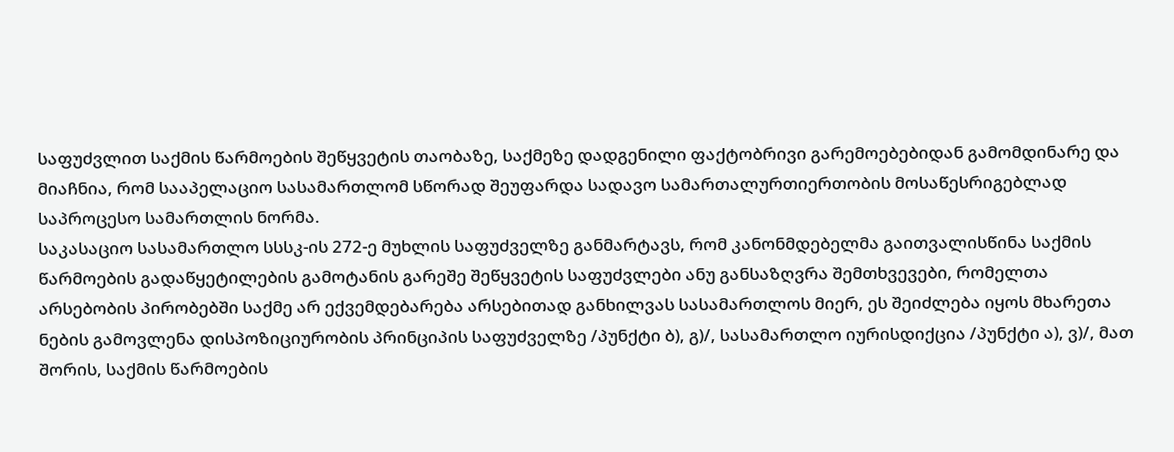საფუძვლით საქმის წარმოების შეწყვეტის თაობაზე, საქმეზე დადგენილი ფაქტობრივი გარემოებებიდან გამომდინარე და მიაჩნია, რომ სააპელაციო სასამართლომ სწორად შეუფარდა სადავო სამართალურთიერთობის მოსაწესრიგებლად საპროცესო სამართლის ნორმა.
საკასაციო სასამართლო სსსკ-ის 272-ე მუხლის საფუძველზე განმარტავს, რომ კანონმდებელმა გაითვალისწინა საქმის წარმოების გადაწყეტილების გამოტანის გარეშე შეწყვეტის საფუძვლები ანუ განსაზღვრა შემთხვევები, რომელთა არსებობის პირობებში საქმე არ ექვემდებარება არსებითად განხილვას სასამართლოს მიერ, ეს შეიძლება იყოს მხარეთა ნების გამოვლენა დისპოზიციურობის პრინციპის საფუძველზე /პუნქტი ბ), გ)/, სასამართლო იურისდიქცია /პუნქტი ა), ვ)/, მათ შორის, საქმის წარმოების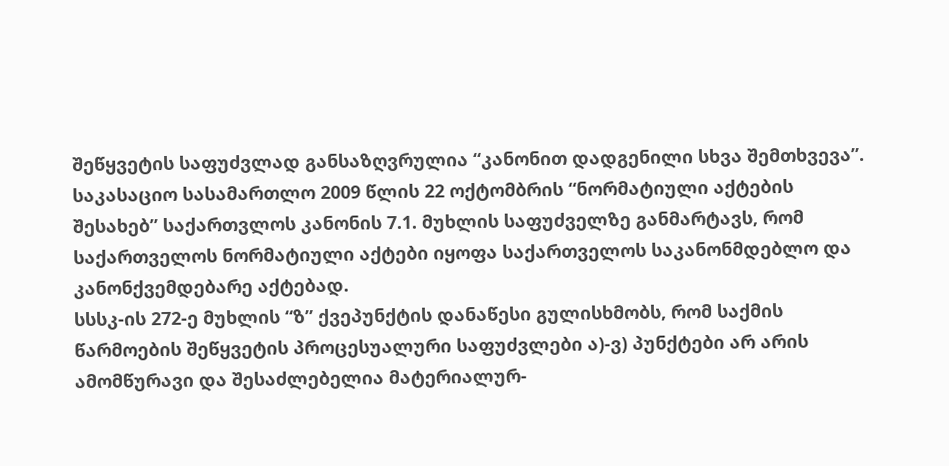შეწყვეტის საფუძვლად განსაზღვრულია “კანონით დადგენილი სხვა შემთხვევა”.
საკასაციო სასამართლო 2009 წლის 22 ოქტომბრის “ნორმატიული აქტების შესახებ” საქართვლოს კანონის 7.1. მუხლის საფუძველზე განმარტავს, რომ საქართველოს ნორმატიული აქტები იყოფა საქართველოს საკანონმდებლო და კანონქვემდებარე აქტებად.
სსსკ-ის 272-ე მუხლის “ზ” ქვეპუნქტის დანაწესი გულისხმობს, რომ საქმის წარმოების შეწყვეტის პროცესუალური საფუძვლები ა)-ვ) პუნქტები არ არის ამომწურავი და შესაძლებელია მატერიალურ-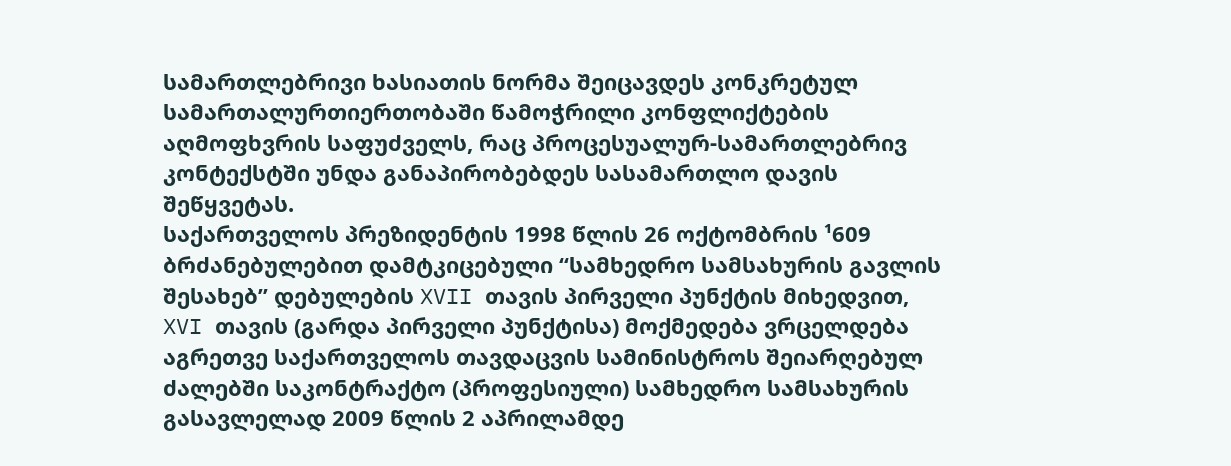სამართლებრივი ხასიათის ნორმა შეიცავდეს კონკრეტულ სამართალურთიერთობაში წამოჭრილი კონფლიქტების აღმოფხვრის საფუძველს, რაც პროცესუალურ-სამართლებრივ კონტექსტში უნდა განაპირობებდეს სასამართლო დავის შეწყვეტას.
საქართველოს პრეზიდენტის 1998 წლის 26 ოქტომბრის ¹609 ბრძანებულებით დამტკიცებული “სამხედრო სამსახურის გავლის შესახებ” დებულების XVII თავის პირველი პუნქტის მიხედვით, XVI თავის (გარდა პირველი პუნქტისა) მოქმედება ვრცელდება აგრეთვე საქართველოს თავდაცვის სამინისტროს შეიარღებულ ძალებში საკონტრაქტო (პროფესიული) სამხედრო სამსახურის გასავლელად 2009 წლის 2 აპრილამდე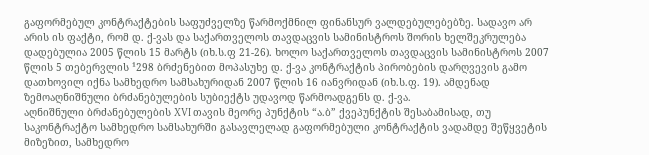გაფორმებულ კონტრაქტების საფუძველზე წარმოქმნილ ფინანსურ ვალდებულებებზე. სადავო არ არის ის ფაქტი, რომ დ. ქ-ვას და საქართველოს თავდაცვის სამინისტროს შორის ხელშეკრულება დადებულია 2005 წლის 15 მარტს (იხ.ს.ფ 21-26). ხოლო საქართველოს თავდაცვის სამინისტროს 2007 წლის 5 თებერვლის ¹298 ბრძენებით მოპასუხე დ. ქ-ვა კონტრაქტის პირობების დარღვევის გამო დათხოვილ იქნა სამხედრო სამსახურიდან 2007 წლის 16 იანვრიდან (იხ.ს.ფ. 19). ამდენად ზემოაღნიშნული ბრძანებულების სუბიექტს უდავოდ წარმოადგენს დ. ქ-ვა.
აღნიშნული ბრძანებულების XVI თავის მეორე პუნქტის “ა.ბ” ქვეპუნქტის შესაბამისად, თუ საკონტრაქტო სამხედრო სამსახურში გასავლელად გაფორმებული კონტრაქტის ვადამდე შეწყვეტის მიზეზით, სამხედრო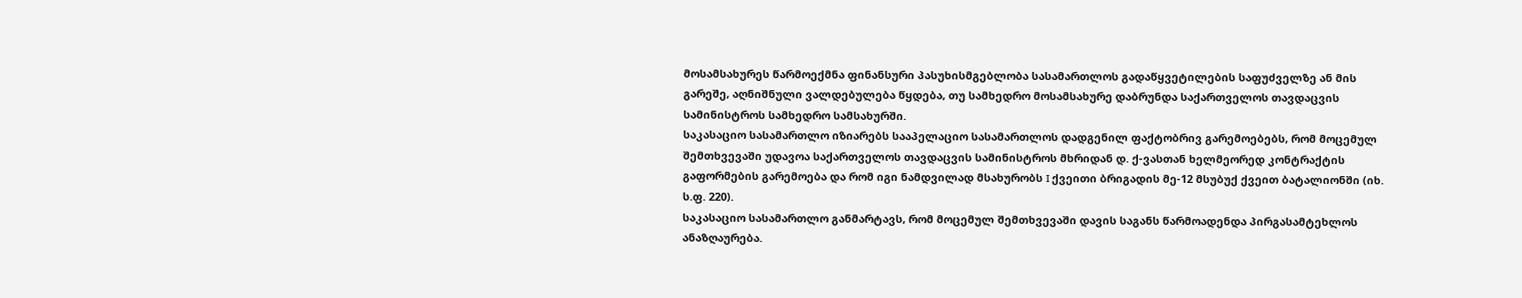მოსამსახურეს წარმოექმნა ფინანსური პასუხისმგებლობა სასამართლოს გადაწყვეტილების საფუძველზე ან მის გარეშე, აღნიშნული ვალდებულება წყდება, თუ სამხედრო მოსამსახურე დაბრუნდა საქართველოს თავდაცვის სამინისტროს სამხედრო სამსახურში.
საკასაციო სასამართლო იზიარებს სააპელაციო სასამართლოს დადგენილ ფაქტობრივ გარემოებებს, რომ მოცემულ შემთხვევაში უდავოა საქართველოს თავდაცვის სამინისტროს მხრიდან დ. ქ-ვასთან ხელმეორედ კონტრაქტის გაფორმების გარემოება და რომ იგი ნამდვილად მსახურობს I ქვეითი ბრიგადის მე-12 მსუბუქ ქვეით ბატალიონში (იხ. ს.ფ. 220).
საკასაციო სასამართლო განმარტავს, რომ მოცემულ შემთხვევაში დავის საგანს წარმოადენდა პირგასამტეხლოს ანაზღაურება.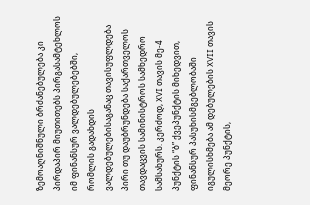ზემოაღნიშნული ბრძანებულება კი პირდაპირ მიუთითებს პირგასამტეხლოს იმ ფინანსურ ვალდებულებებში, რომლის გადახდის ვალდებულებისაგანაც თავისუფლდება პირი თუ დაუბრუნდება საქართველოს თავდაცვის სამინისტროს სამხედრო სამსახურს. კერძოდ, XVI თავის მე-4 პუნქტის “ბ” ქვეპუნქტის მიხედვით, ფინანსურ პასუხისმგებლობაში იგულისხმება ამ დებულების XVII თავის მეორე პუნქტის,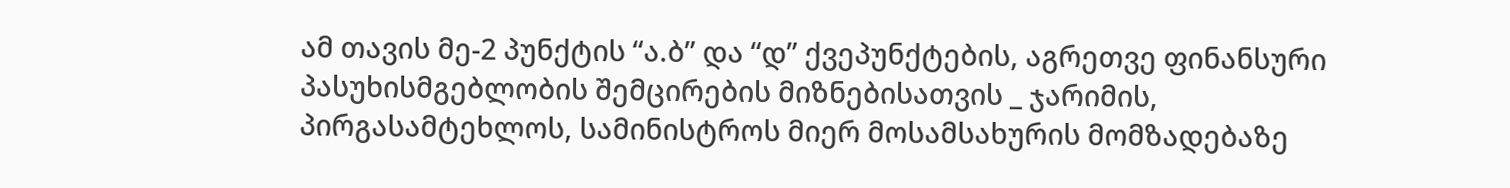ამ თავის მე-2 პუნქტის “ა.ბ” და “დ” ქვეპუნქტების, აგრეთვე ფინანსური პასუხისმგებლობის შემცირების მიზნებისათვის _ ჯარიმის, პირგასამტეხლოს, სამინისტროს მიერ მოსამსახურის მომზადებაზე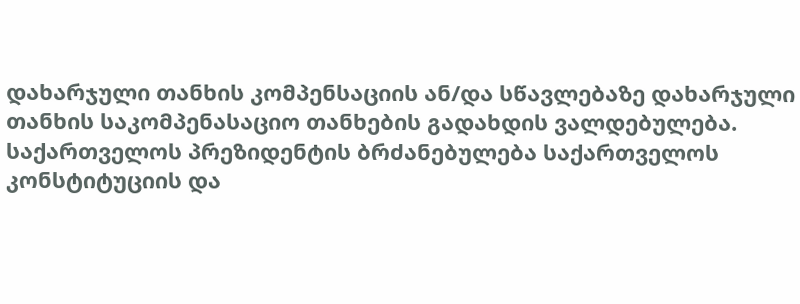დახარჯული თანხის კომპენსაციის ან/და სწავლებაზე დახარჯული თანხის საკომპენასაციო თანხების გადახდის ვალდებულება.
საქართველოს პრეზიდენტის ბრძანებულება საქართველოს კონსტიტუციის და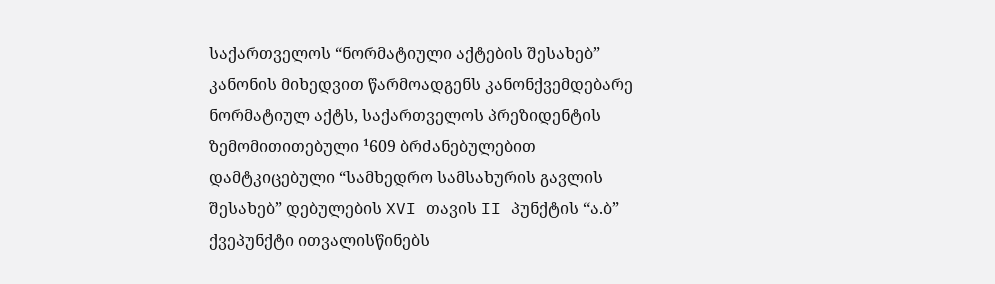საქართველოს “ნორმატიული აქტების შესახებ” კანონის მიხედვით წარმოადგენს კანონქვემდებარე ნორმატიულ აქტს, საქართველოს პრეზიდენტის ზემომითითებული ¹609 ბრძანებულებით დამტკიცებული “სამხედრო სამსახურის გავლის შესახებ” დებულების XVI თავის II პუნქტის “ა.ბ” ქვეპუნქტი ითვალისწინებს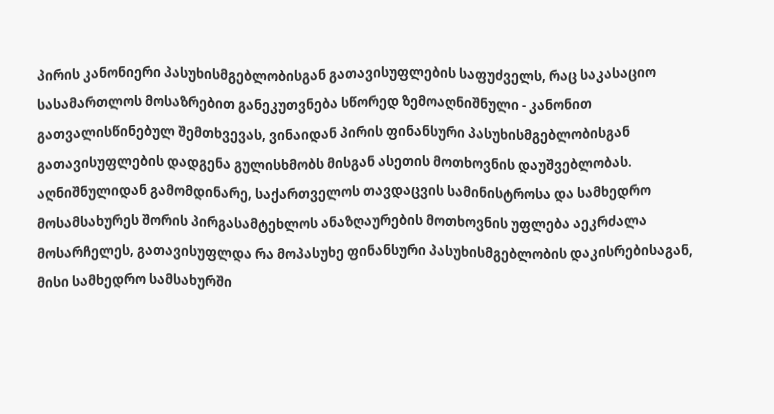პირის კანონიერი პასუხისმგებლობისგან გათავისუფლების საფუძველს, რაც საკასაციო სასამართლოს მოსაზრებით განეკუთვნება სწორედ ზემოაღნიშნული - კანონით გათვალისწინებულ შემთხვევას, ვინაიდან პირის ფინანსური პასუხისმგებლობისგან გათავისუფლების დადგენა გულისხმობს მისგან ასეთის მოთხოვნის დაუშვებლობას.
აღნიშნულიდან გამომდინარე, საქართველოს თავდაცვის სამინისტროსა და სამხედრო მოსამსახურეს შორის პირგასამტეხლოს ანაზღაურების მოთხოვნის უფლება აეკრძალა მოსარჩელეს, გათავისუფლდა რა მოპასუხე ფინანსური პასუხისმგებლობის დაკისრებისაგან, მისი სამხედრო სამსახურში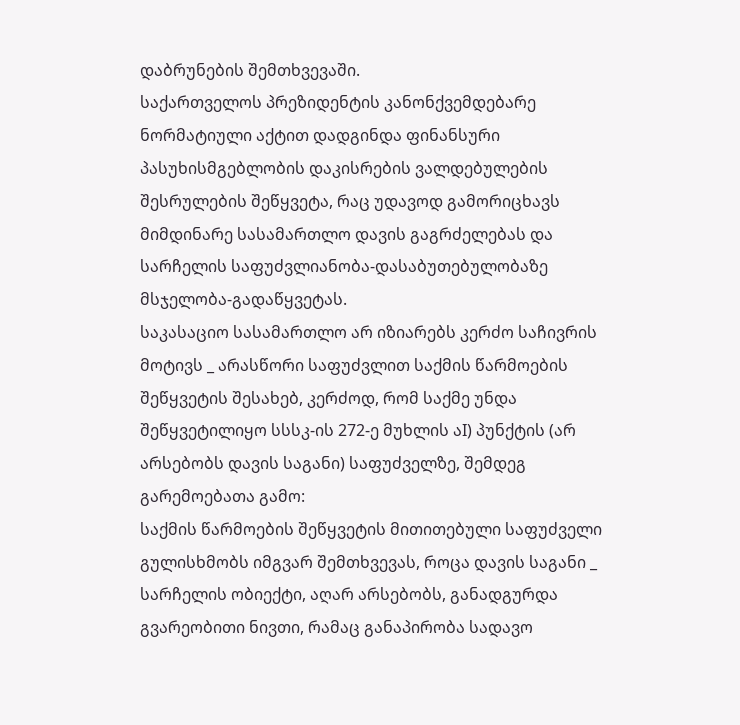დაბრუნების შემთხვევაში.
საქართველოს პრეზიდენტის კანონქვემდებარე ნორმატიული აქტით დადგინდა ფინანსური პასუხისმგებლობის დაკისრების ვალდებულების შესრულების შეწყვეტა, რაც უდავოდ გამორიცხავს მიმდინარე სასამართლო დავის გაგრძელებას და სარჩელის საფუძვლიანობა-დასაბუთებულობაზე მსჯელობა-გადაწყვეტას.
საკასაციო სასამართლო არ იზიარებს კერძო საჩივრის მოტივს _ არასწორი საფუძვლით საქმის წარმოების შეწყვეტის შესახებ, კერძოდ, რომ საქმე უნდა შეწყვეტილიყო სსსკ-ის 272-ე მუხლის აI) პუნქტის (არ არსებობს დავის საგანი) საფუძველზე, შემდეგ გარემოებათა გამო:
საქმის წარმოების შეწყვეტის მითითებული საფუძველი გულისხმობს იმგვარ შემთხვევას, როცა დავის საგანი _ სარჩელის ობიექტი, აღარ არსებობს, განადგურდა გვარეობითი ნივთი, რამაც განაპირობა სადავო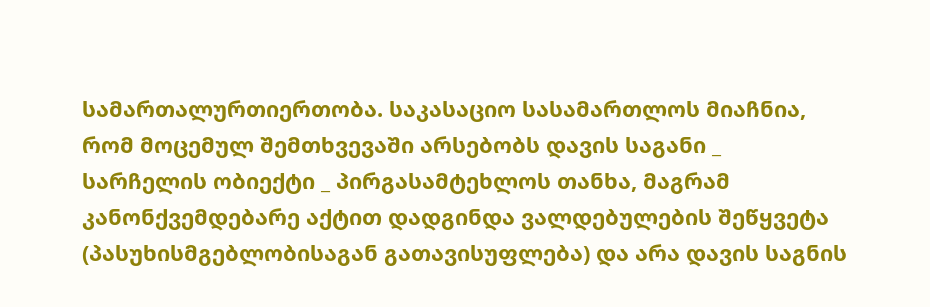სამართალურთიერთობა. საკასაციო სასამართლოს მიაჩნია, რომ მოცემულ შემთხვევაში არსებობს დავის საგანი _ სარჩელის ობიექტი _ პირგასამტეხლოს თანხა, მაგრამ კანონქვემდებარე აქტით დადგინდა ვალდებულების შეწყვეტა (პასუხისმგებლობისაგან გათავისუფლება) და არა დავის საგნის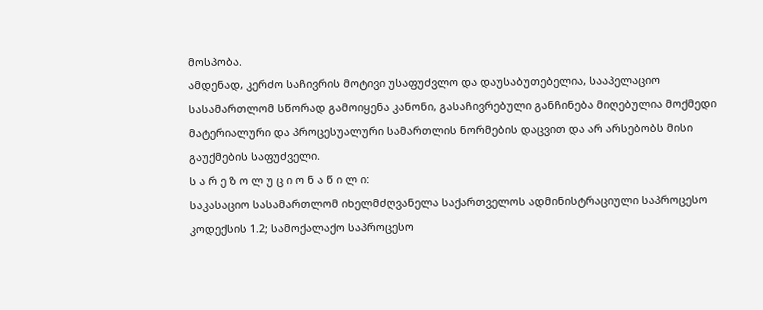მოსპობა.
ამდენად, კერძო საჩივრის მოტივი უსაფუძვლო და დაუსაბუთებელია, სააპელაციო სასამართლომ სწორად გამოიყენა კანონი, გასაჩივრებული განჩინება მიღებულია მოქმედი მატერიალური და პროცესუალური სამართლის ნორმების დაცვით და არ არსებობს მისი გაუქმების საფუძველი.
ს ა რ ე ზ ო ლ უ ც ი ო ნ ა წ ი ლ ი:
საკასაციო სასამართლომ იხელმძღვანელა საქართველოს ადმინისტრაციული საპროცესო კოდექსის 1.2; სამოქალაქო საპროცესო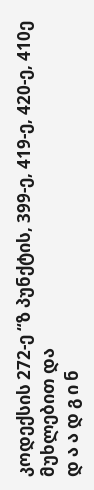კოდექსის 272-ე “ზ პუნქტის, 399-ე, 419-ე, 420-ე, 410ე მუხლებით და
დ ა ა დ გ ი ნ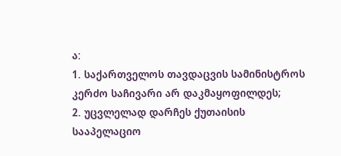ა:
1. საქართველოს თავდაცვის სამინისტროს კერძო საჩივარი არ დაკმაყოფილდეს;
2. უცვლელად დარჩეს ქუთაისის სააპელაციო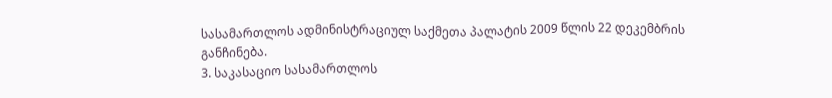სასამართლოს ადმინისტრაციულ საქმეთა პალატის 2009 წლის 22 დეკემბრის განჩინება.
3. საკასაციო სასამართლოს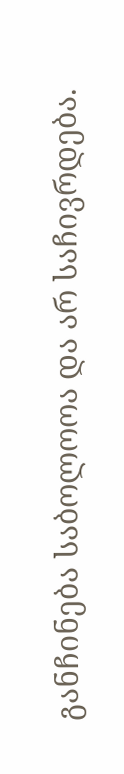განჩინება საბოლოოა და არ საჩივრდება.